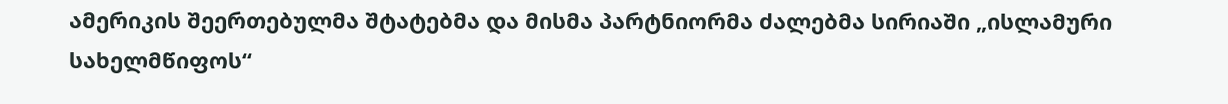ამერიკის შეერთებულმა შტატებმა და მისმა პარტნიორმა ძალებმა სირიაში „ისლამური სახელმწიფოს“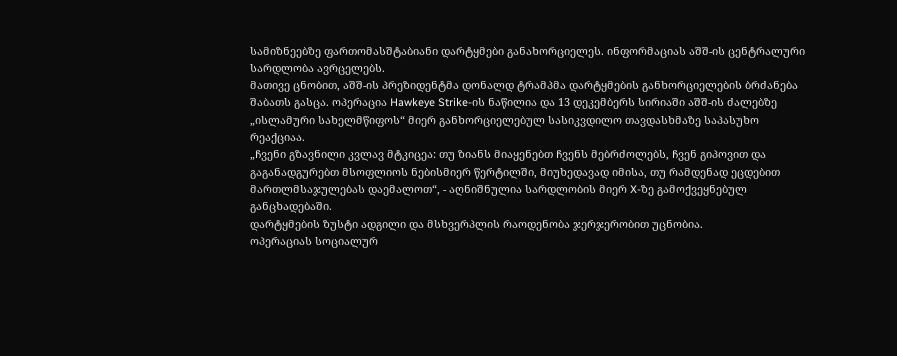სამიზნეებზე ფართომასშტაბიანი დარტყმები განახორციელეს. ინფორმაციას აშშ-ის ცენტრალური სარდლობა ავრცელებს.
მათივე ცნობით, აშშ-ის პრეზიდენტმა დონალდ ტრამპმა დარტყმების განხორციელების ბრძანება შაბათს გასცა. ოპერაცია Hawkeye Strike-ის ნაწილია და 13 დეკემბერს სირიაში აშშ-ის ძალებზე „ისლამური სახელმწიფოს“ მიერ განხორციელებულ სასიკვდილო თავდასხმაზე საპასუხო რეაქციაა.
„ჩვენი გზავნილი კვლავ მტკიცეა: თუ ზიანს მიაყენებთ ჩვენს მებრძოლებს, ჩვენ გიპოვით და გაგანადგურებთ მსოფლიოს ნებისმიერ წერტილში, მიუხედავად იმისა, თუ რამდენად ეცდებით მართლმსაჯულებას დაემალოთ“, - აღნიშნულია სარდლობის მიერ X-ზე გამოქვეყნებულ განცხადებაში.
დარტყმების ზუსტი ადგილი და მსხვერპლის რაოდენობა ჯერჯერობით უცნობია.
ოპერაციას სოციალურ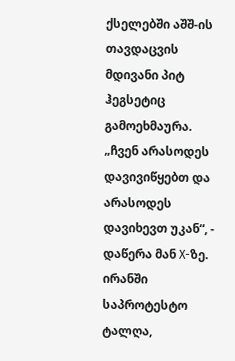ქსელებში აშშ-ის თავდაცვის მდივანი პიტ ჰეგსეტიც გამოეხმაურა.
„ჩვენ არასოდეს დავივიწყებთ და არასოდეს დავიხევთ უკან“, - დაწერა მან X-ზე.
ირანში საპროტესტო ტალღა,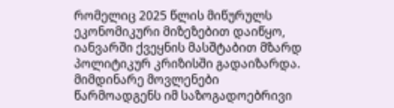რომელიც 2025 წლის მიწურულს ეკონომიკური მიზეზებით დაიწყო, იანვარში ქვეყნის მასშტაბით მზარდ პოლიტიკურ კრიზისში გადაიზარდა. მიმდინარე მოვლენები წარმოადგენს იმ საზოგადოებრივი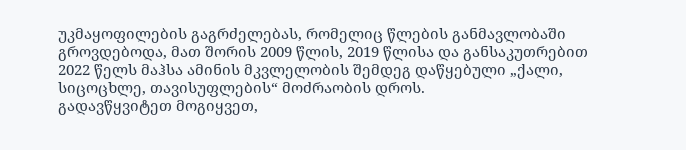უკმაყოფილების გაგრძელებას, რომელიც წლების განმავლობაში გროვდებოდა, მათ შორის 2009 წლის, 2019 წლისა და განსაკუთრებით 2022 წელს მაჰსა ამინის მკვლელობის შემდეგ დაწყებული „ქალი, სიცოცხლე, თავისუფლების“ მოძრაობის დროს.
გადავწყვიტეთ მოგიყვეთ,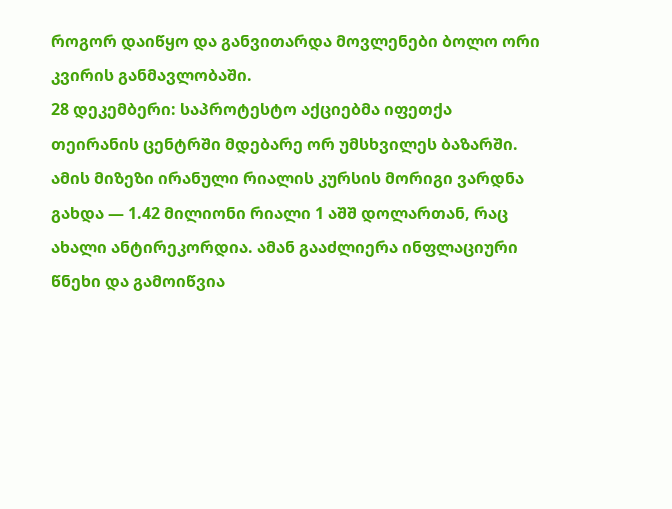როგორ დაიწყო და განვითარდა მოვლენები ბოლო ორი კვირის განმავლობაში.
28 დეკემბერი: საპროტესტო აქციებმა იფეთქა თეირანის ცენტრში მდებარე ორ უმსხვილეს ბაზარში. ამის მიზეზი ირანული რიალის კურსის მორიგი ვარდნა გახდა — 1.42 მილიონი რიალი 1 აშშ დოლართან, რაც ახალი ანტირეკორდია. ამან გააძლიერა ინფლაციური წნეხი და გამოიწვია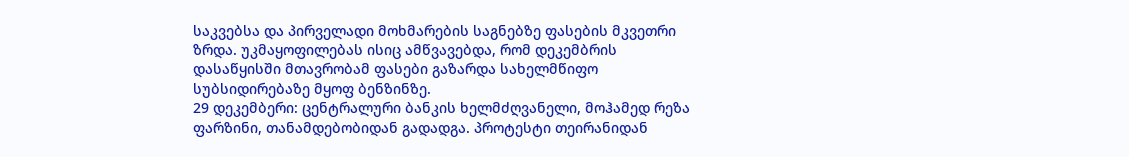საკვებსა და პირველადი მოხმარების საგნებზე ფასების მკვეთრი ზრდა. უკმაყოფილებას ისიც ამწვავებდა, რომ დეკემბრის დასაწყისში მთავრობამ ფასები გაზარდა სახელმწიფო სუბსიდირებაზე მყოფ ბენზინზე.
29 დეკემბერი: ცენტრალური ბანკის ხელმძღვანელი, მოჰამედ რეზა ფარზინი, თანამდებობიდან გადადგა. პროტესტი თეირანიდან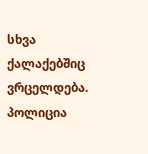სხვა ქალაქებშიც ვრცელდება. პოლიცია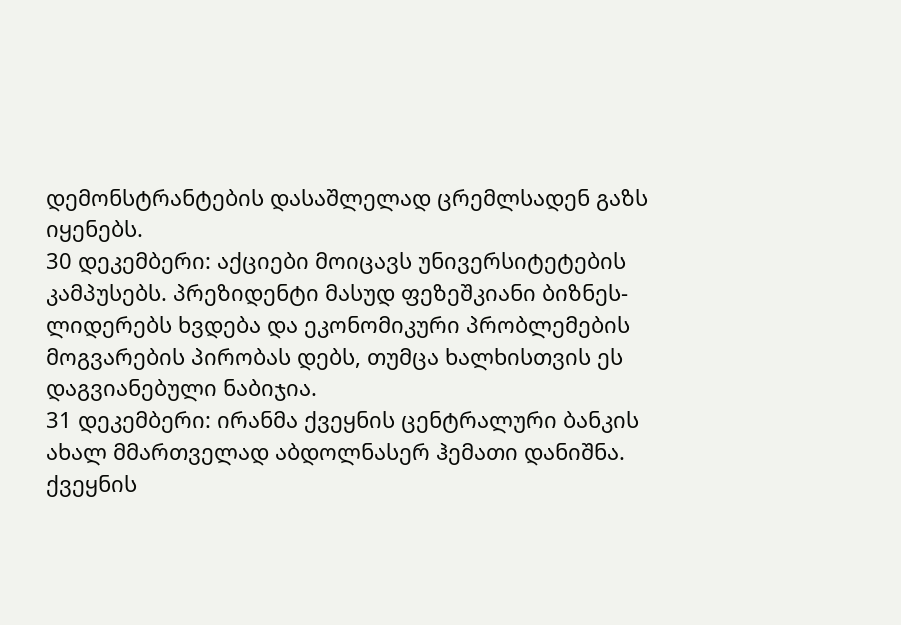დემონსტრანტების დასაშლელად ცრემლსადენ გაზს იყენებს.
30 დეკემბერი: აქციები მოიცავს უნივერსიტეტების კამპუსებს. პრეზიდენტი მასუდ ფეზეშკიანი ბიზნეს-ლიდერებს ხვდება და ეკონომიკური პრობლემების მოგვარების პირობას დებს, თუმცა ხალხისთვის ეს დაგვიანებული ნაბიჯია.
31 დეკემბერი: ირანმა ქვეყნის ცენტრალური ბანკის ახალ მმართველად აბდოლნასერ ჰემათი დანიშნა. ქვეყნის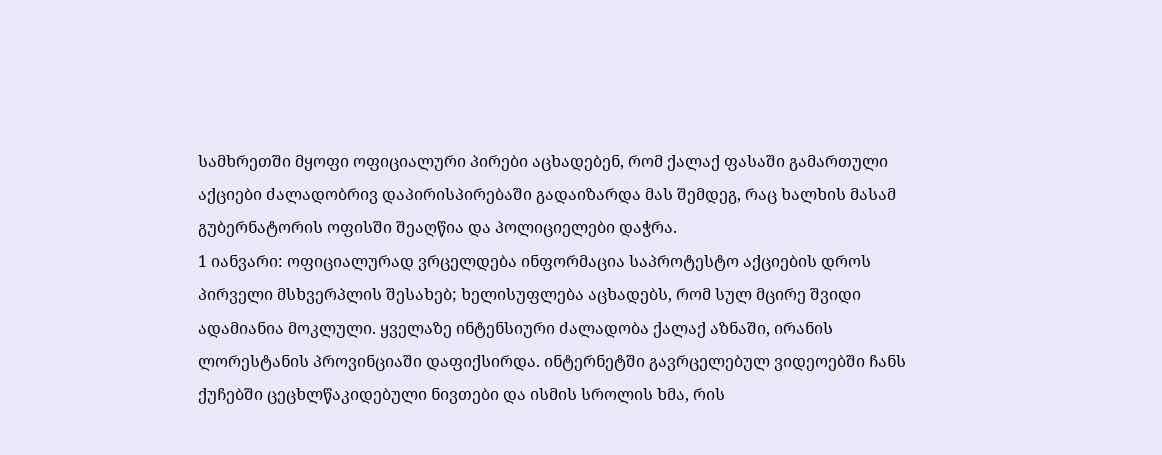სამხრეთში მყოფი ოფიციალური პირები აცხადებენ, რომ ქალაქ ფასაში გამართული აქციები ძალადობრივ დაპირისპირებაში გადაიზარდა მას შემდეგ, რაც ხალხის მასამ გუბერნატორის ოფისში შეაღწია და პოლიციელები დაჭრა.
1 იანვარი: ოფიციალურად ვრცელდება ინფორმაცია საპროტესტო აქციების დროს პირველი მსხვერპლის შესახებ; ხელისუფლება აცხადებს, რომ სულ მცირე შვიდი ადამიანია მოკლული. ყველაზე ინტენსიური ძალადობა ქალაქ აზნაში, ირანის ლორესტანის პროვინციაში დაფიქსირდა. ინტერნეტში გავრცელებულ ვიდეოებში ჩანს ქუჩებში ცეცხლწაკიდებული ნივთები და ისმის სროლის ხმა, რის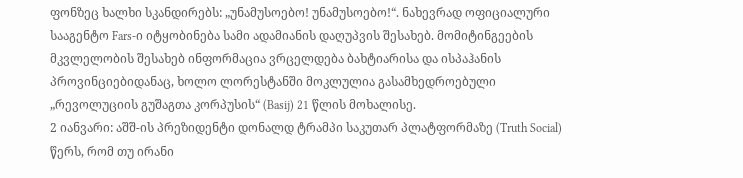ფონზეც ხალხი სკანდირებს: „უნამუსოებო! უნამუსოებო!“. ნახევრად ოფიციალური სააგენტო Fars-ი იტყობინება სამი ადამიანის დაღუპვის შესახებ. მომიტინგეების მკვლელობის შესახებ ინფორმაცია ვრცელდება ბახტიარისა და ისპაჰანის პროვინციებიდანაც, ხოლო ლორესტანში მოკლულია გასამხედროებული „რევოლუციის გუშაგთა კორპუსის“ (Basij) 21 წლის მოხალისე.
2 იანვარი: აშშ-ის პრეზიდენტი დონალდ ტრამპი საკუთარ პლატფორმაზე (Truth Social) წერს, რომ თუ ირანი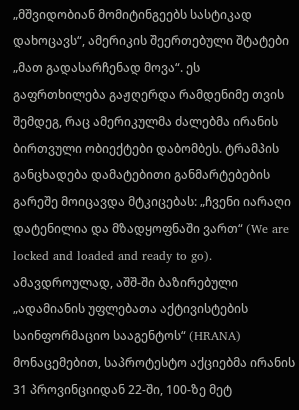„მშვიდობიან მომიტინგეებს სასტიკად დახოცავს“, ამერიკის შეერთებული შტატები „მათ გადასარჩენად მოვა“. ეს გაფრთხილება გაჟღერდა რამდენიმე თვის შემდეგ, რაც ამერიკულმა ძალებმა ირანის ბირთვული ობიექტები დაბომბეს. ტრამპის განცხადება დამატებითი განმარტებების გარეშე მოიცავდა მტკიცებას: „ჩვენი იარაღი დატენილია და მზადყოფნაში ვართ“ (We are locked and loaded and ready to go). ამავდროულად, აშშ-ში ბაზირებული „ადამიანის უფლებათა აქტივისტების საინფორმაციო სააგენტოს“ (HRANA) მონაცემებით, საპროტესტო აქციებმა ირანის 31 პროვინციიდან 22-ში, 100-ზე მეტ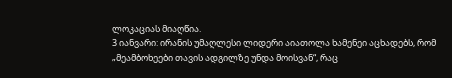ლოკაციას მიაღწია.
3 იანვარი: ირანის უმაღლესი ლიდერი აიათოლა ხამენეი აცხადებს, რომ „მეამბოხეები თავის ადგილზე უნდა მოისვან“, რაც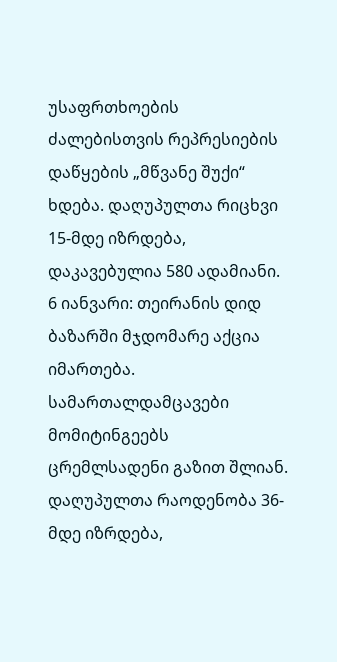უსაფრთხოების ძალებისთვის რეპრესიების დაწყების „მწვანე შუქი“ ხდება. დაღუპულთა რიცხვი 15-მდე იზრდება, დაკავებულია 580 ადამიანი.
6 იანვარი: თეირანის დიდ ბაზარში მჯდომარე აქცია იმართება. სამართალდამცავები მომიტინგეებს ცრემლსადენი გაზით შლიან. დაღუპულთა რაოდენობა 36-მდე იზრდება,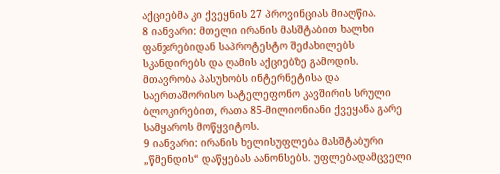აქციებმა კი ქვეყნის 27 პროვინციას მიაღწია.
8 იანვარი: მთელი ირანის მასშტაბით ხალხი ფანჯრებიდან საპროტესტო შეძახილებს სკანდირებს და ღამის აქციებზე გამოდის. მთავრობა პასუხობს ინტერნეტისა და საერთაშორისო სატელეფონო კავშირის სრული ბლოკირებით, რათა 85-მილიონიანი ქვეყანა გარე სამყაროს მოწყვიტოს.
9 იანვარი: ირანის ხელისუფლება მასშტაბური „წმენდის“ დაწყებას აანონსებს. უფლებადამცველი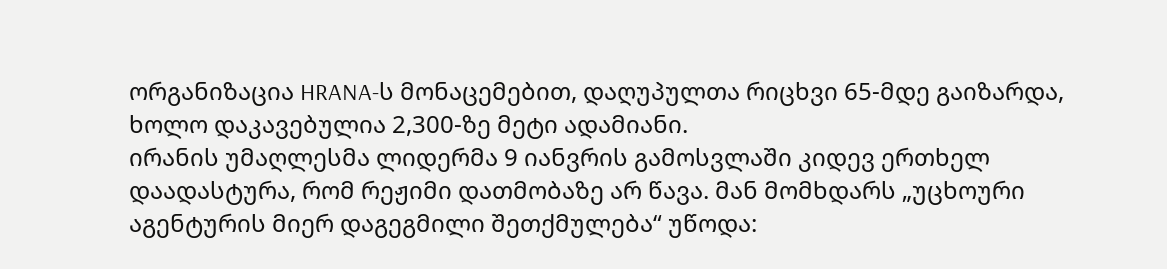ორგანიზაცია HRANA-ს მონაცემებით, დაღუპულთა რიცხვი 65-მდე გაიზარდა, ხოლო დაკავებულია 2,300-ზე მეტი ადამიანი.
ირანის უმაღლესმა ლიდერმა 9 იანვრის გამოსვლაში კიდევ ერთხელ დაადასტურა, რომ რეჟიმი დათმობაზე არ წავა. მან მომხდარს „უცხოური აგენტურის მიერ დაგეგმილი შეთქმულება“ უწოდა: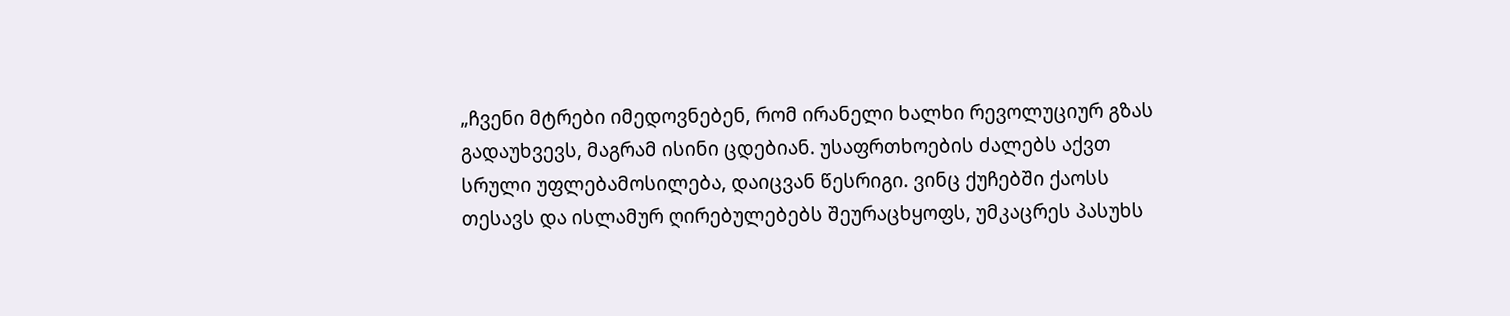„ჩვენი მტრები იმედოვნებენ, რომ ირანელი ხალხი რევოლუციურ გზას გადაუხვევს, მაგრამ ისინი ცდებიან. უსაფრთხოების ძალებს აქვთ სრული უფლებამოსილება, დაიცვან წესრიგი. ვინც ქუჩებში ქაოსს თესავს და ისლამურ ღირებულებებს შეურაცხყოფს, უმკაცრეს პასუხს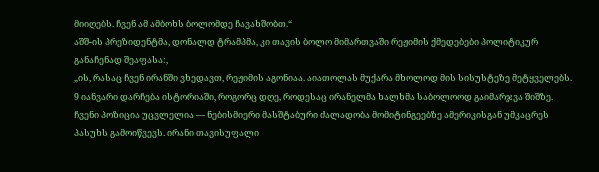მიიღებს. ჩვენ ამ ამბოხს ბოლომდე ჩავახშობთ.“
აშშ-ის პრეზიდენტმა, დონალდ ტრამპმა, კი თავის ბოლო მიმართვაში რეჟიმის ქმედებები პოლიტიკურ განაჩენად შეაფასა:,
„ის, რასაც ჩვენ ირანში ვხედავთ, რეჟიმის აგონიაა. აიათოლას მუქარა მხოლოდ მის სისუსტეზე მეტყველებს. 9 იანვარი დარჩება ისტორიაში, როგორც დღე, როდესაც ირანელმა ხალხმა საბოლოოდ გაიმარჯვა შიშზე. ჩვენი პოზიცია უცვლელია — ნებისმიერი მასშტაბური ძალადობა მომიტინგეებზე ამერიკისგან უმკაცრეს პასუხს გამოიწვევს. ირანი თავისუფალი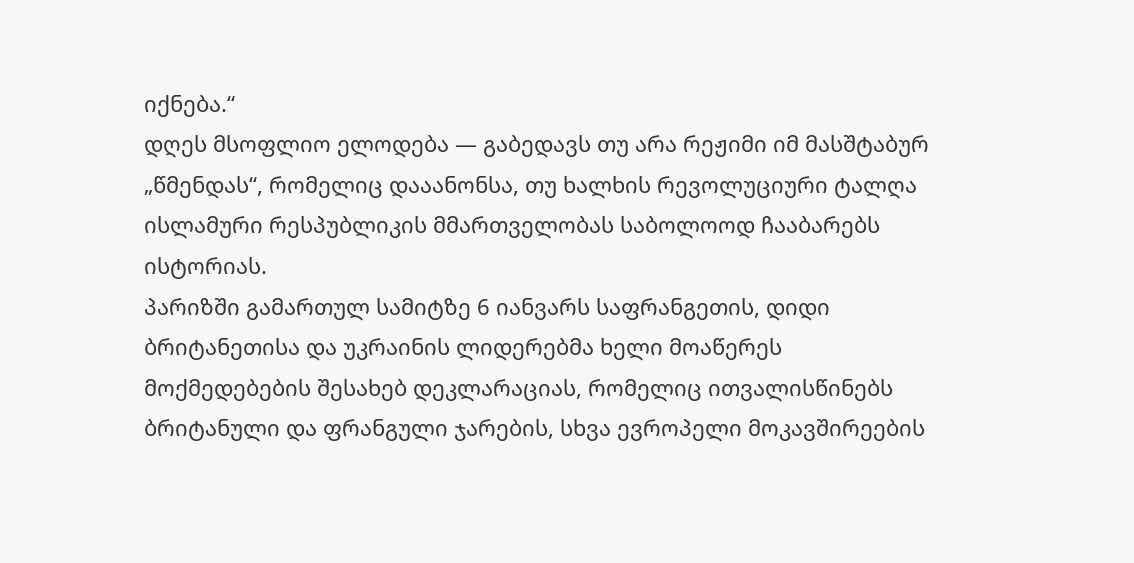იქნება.“
დღეს მსოფლიო ელოდება — გაბედავს თუ არა რეჟიმი იმ მასშტაბურ „წმენდას“, რომელიც დააანონსა, თუ ხალხის რევოლუციური ტალღა ისლამური რესპუბლიკის მმართველობას საბოლოოდ ჩააბარებს ისტორიას.
პარიზში გამართულ სამიტზე 6 იანვარს საფრანგეთის, დიდი ბრიტანეთისა და უკრაინის ლიდერებმა ხელი მოაწერეს მოქმედებების შესახებ დეკლარაციას, რომელიც ითვალისწინებს ბრიტანული და ფრანგული ჯარების, სხვა ევროპელი მოკავშირეების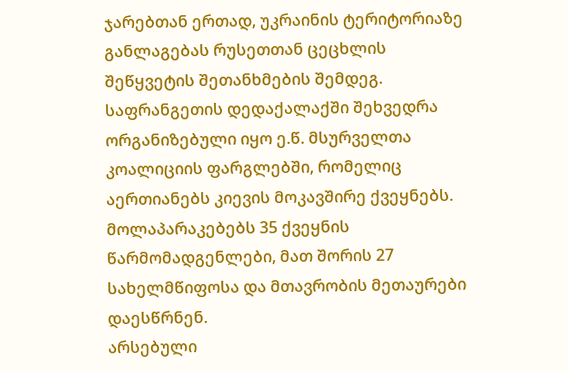ჯარებთან ერთად, უკრაინის ტერიტორიაზე განლაგებას რუსეთთან ცეცხლის შეწყვეტის შეთანხმების შემდეგ.
საფრანგეთის დედაქალაქში შეხვედრა ორგანიზებული იყო ე.წ. მსურველთა კოალიციის ფარგლებში, რომელიც აერთიანებს კიევის მოკავშირე ქვეყნებს. მოლაპარაკებებს 35 ქვეყნის წარმომადგენლები, მათ შორის 27 სახელმწიფოსა და მთავრობის მეთაურები დაესწრნენ.
არსებული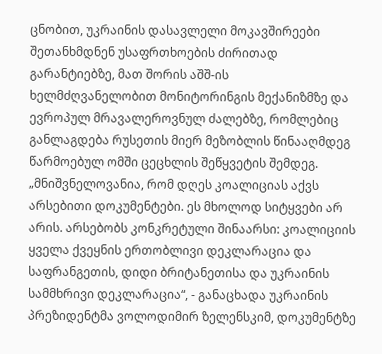ცნობით, უკრაინის დასავლელი მოკავშირეები შეთანხმდნენ უსაფრთხოების ძირითად გარანტიებზე, მათ შორის აშშ-ის ხელმძღვანელობით მონიტორინგის მექანიზმზე და ევროპულ მრავალეროვნულ ძალებზე, რომლებიც განლაგდება რუსეთის მიერ მეზობლის წინააღმდეგ წარმოებულ ომში ცეცხლის შეწყვეტის შემდეგ.
„მნიშვნელოვანია, რომ დღეს კოალიციას აქვს არსებითი დოკუმენტები. ეს მხოლოდ სიტყვები არ არის. არსებობს კონკრეტული შინაარსი: კოალიციის ყველა ქვეყნის ერთობლივი დეკლარაცია და საფრანგეთის, დიდი ბრიტანეთისა და უკრაინის სამმხრივი დეკლარაცია“, - განაცხადა უკრაინის პრეზიდენტმა ვოლოდიმირ ზელენსკიმ, დოკუმენტზე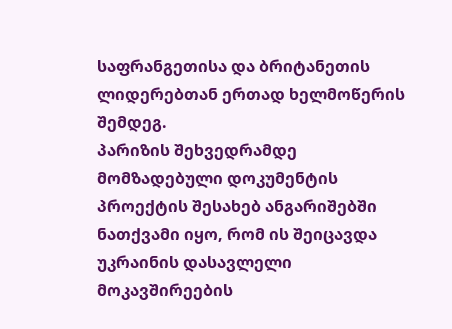საფრანგეთისა და ბრიტანეთის ლიდერებთან ერთად ხელმოწერის შემდეგ.
პარიზის შეხვედრამდე მომზადებული დოკუმენტის პროექტის შესახებ ანგარიშებში ნათქვამი იყო, რომ ის შეიცავდა უკრაინის დასავლელი მოკავშირეების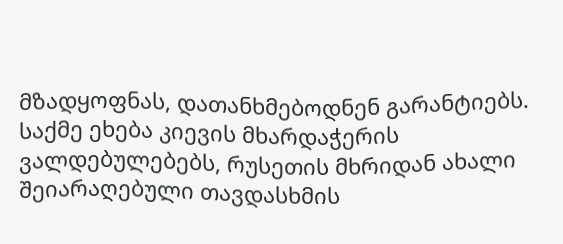მზადყოფნას, დათანხმებოდნენ გარანტიებს. საქმე ეხება კიევის მხარდაჭერის ვალდებულებებს, რუსეთის მხრიდან ახალი შეიარაღებული თავდასხმის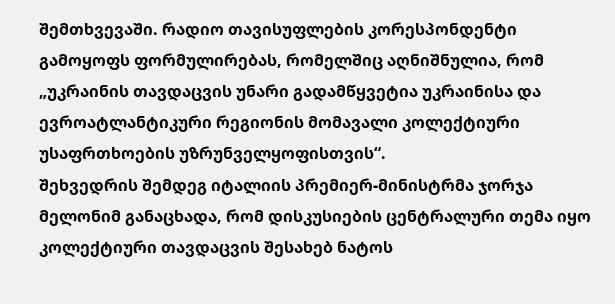შემთხვევაში. რადიო თავისუფლების კორესპონდენტი გამოყოფს ფორმულირებას, რომელშიც აღნიშნულია, რომ „უკრაინის თავდაცვის უნარი გადამწყვეტია უკრაინისა და ევროატლანტიკური რეგიონის მომავალი კოლექტიური უსაფრთხოების უზრუნველყოფისთვის“.
შეხვედრის შემდეგ იტალიის პრემიერ-მინისტრმა ჯორჯა მელონიმ განაცხადა, რომ დისკუსიების ცენტრალური თემა იყო კოლექტიური თავდაცვის შესახებ ნატოს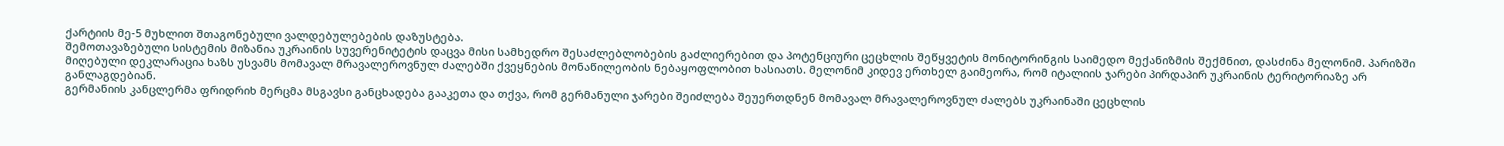ქარტიის მე-5 მუხლით შთაგონებული ვალდებულებების დაზუსტება.
შემოთავაზებული სისტემის მიზანია უკრაინის სუვერენიტეტის დაცვა მისი სამხედრო შესაძლებლობების გაძლიერებით და პოტენციური ცეცხლის შეწყვეტის მონიტორინგის საიმედო მექანიზმის შექმნით, დასძინა მელონიმ. პარიზში მიღებული დეკლარაცია ხაზს უსვამს მომავალ მრავალეროვნულ ძალებში ქვეყნების მონაწილეობის ნებაყოფლობით ხასიათს. მელონიმ კიდევ ერთხელ გაიმეორა, რომ იტალიის ჯარები პირდაპირ უკრაინის ტერიტორიაზე არ განლაგდებიან.
გერმანიის კანცლერმა ფრიდრიხ მერცმა მსგავსი განცხადება გააკეთა და თქვა, რომ გერმანული ჯარები შეიძლება შეუერთდნენ მომავალ მრავალეროვნულ ძალებს უკრაინაში ცეცხლის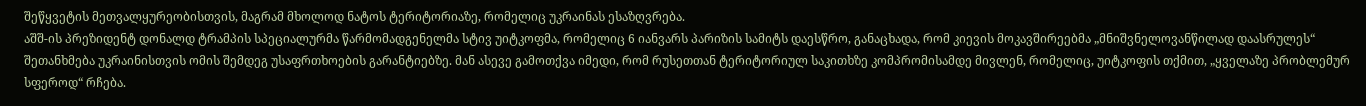შეწყვეტის მეთვალყურეობისთვის, მაგრამ მხოლოდ ნატოს ტერიტორიაზე, რომელიც უკრაინას ესაზღვრება.
აშშ-ის პრეზიდენტ დონალდ ტრამპის სპეციალურმა წარმომადგენელმა სტივ უიტკოფმა, რომელიც 6 იანვარს პარიზის სამიტს დაესწრო, განაცხადა, რომ კიევის მოკავშირეებმა „მნიშვნელოვანწილად დაასრულეს“ შეთანხმება უკრაინისთვის ომის შემდეგ უსაფრთხოების გარანტიებზე. მან ასევე გამოთქვა იმედი, რომ რუსეთთან ტერიტორიულ საკითხზე კომპრომისამდე მივლენ, რომელიც, უიტკოფის თქმით, „ყველაზე პრობლემურ სფეროდ“ რჩება.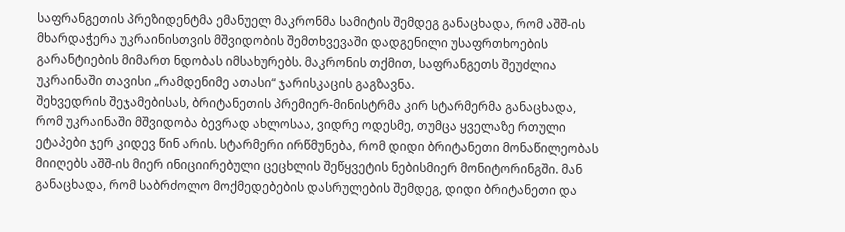საფრანგეთის პრეზიდენტმა ემანუელ მაკრონმა სამიტის შემდეგ განაცხადა, რომ აშშ-ის მხარდაჭერა უკრაინისთვის მშვიდობის შემთხვევაში დადგენილი უსაფრთხოების გარანტიების მიმართ ნდობას იმსახურებს. მაკრონის თქმით, საფრანგეთს შეუძლია უკრაინაში თავისი „რამდენიმე ათასი“ ჯარისკაცის გაგზავნა.
შეხვედრის შეჯამებისას, ბრიტანეთის პრემიერ-მინისტრმა კირ სტარმერმა განაცხადა, რომ უკრაინაში მშვიდობა ბევრად ახლოსაა, ვიდრე ოდესმე, თუმცა ყველაზე რთული ეტაპები ჯერ კიდევ წინ არის. სტარმერი ირწმუნება, რომ დიდი ბრიტანეთი მონაწილეობას მიიღებს აშშ-ის მიერ ინიციირებული ცეცხლის შეწყვეტის ნებისმიერ მონიტორინგში. მან განაცხადა, რომ საბრძოლო მოქმედებების დასრულების შემდეგ, დიდი ბრიტანეთი და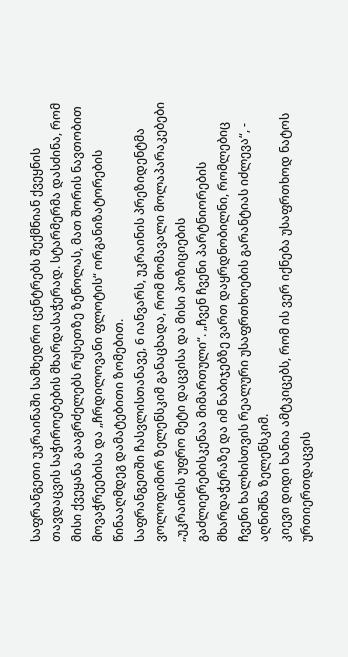საფრანგეთი უკრაინაში სამხედრო ცენტრებს შექმნიან ქვეყნის თავდაცვის საჭიროებების მხარდასაჭერად. სტარმერმა დასძინა, რომ მისი ქვეყანა გააგრძელებს რუსეთზე ზეწოლას, მათ შორის ნავთობით მოვაჭრეებისა და „ჩრდილოვანი ფლოტის“ ორგანიზატორების წინააღმდეგ დამატებითი ზომებით.
საფრანგეთში ჩასვლისთანავე, 6 იანვარს, უკრაინის პრეზიდენტმა ვოლოდიმირ ზელენსკიმ განაცხადა, რომ მომავალი მოლაპარაკებები „უკრაინის უფრო მეტი დაცვისა და მისი პოზიციების გაძლიერებისკენაა მიმართული“. „ჩვენ ჩვენი პარტნიორების მხარდაჭერაზე და იმ ნაბიჯებზე ვართ დაყრდნობილნი, რომლებიც ჩვენი ხალხისთვის რეალური უსაფრთხოების გარანტიას იძლევა“, - აღნიშნა ზელენსკიმ.
კიევი დიდი ხანია ამტკიცებს, რომ ის ვერ იქნება უსაფრთხოდ ნატოს ურთიერთდაცვის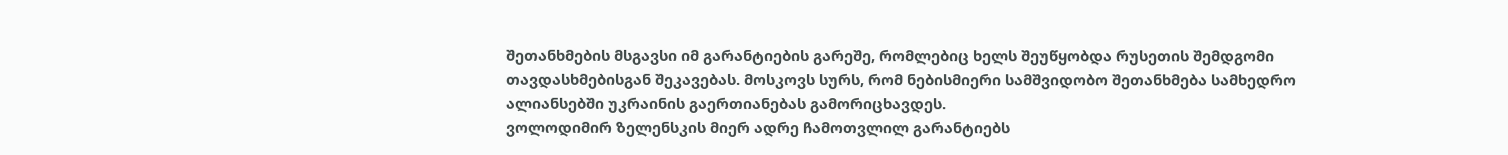შეთანხმების მსგავსი იმ გარანტიების გარეშე, რომლებიც ხელს შეუწყობდა რუსეთის შემდგომი თავდასხმებისგან შეკავებას. მოსკოვს სურს, რომ ნებისმიერი სამშვიდობო შეთანხმება სამხედრო ალიანსებში უკრაინის გაერთიანებას გამორიცხავდეს.
ვოლოდიმირ ზელენსკის მიერ ადრე ჩამოთვლილ გარანტიებს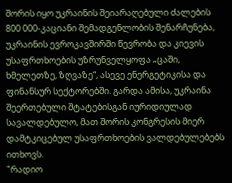შორის იყო უკრაინის შეიარაღებული ძალების 800 000-კაციანი შემადგენლობის შენარჩუნება, უკრაინის ევროკავშირში წევრობა და კიევის უსაფრთხოების უზრუნველყოფა „ცაში, ხმელეთზე, ზღვაზე“, ასევე ენერგეტიკისა და ფინანსურ სექტორებში. გარდა ამისა, უკრაინა შეერთებული შტატებისგან იურიდიულად სავალდებულო, მათ შორის კონგრესის მიერ დამტკიცებულ უსაფრთხოების ვალდებულებებს ითხოვს.
"რადიო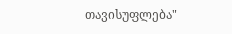თავისუფლება"